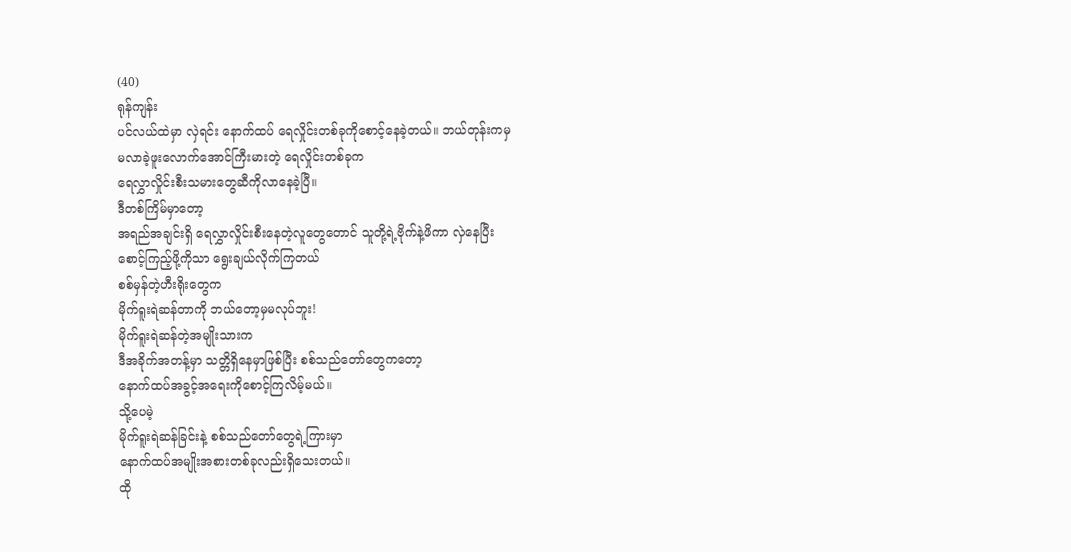(40)
ရုန်ကျန်း
ပင်လယ်ထဲမှာ လှဲရင်း နောက်ထပ် ရေလှိုင်းတစ်ခုကိုစောင့်နေခဲ့တယ်။ ဘယ်တုန်းကမှ
မလာခဲ့ဖူးလောက်အောင်ကြီးမားတဲ့ ရေလှိုင်းတစ်ခုက
ရေလွှာလှိုင်းစီးသမားတွေဆီကိုလာနေခဲ့ပြီ။
ဒီတစ်ကြိမ်မှာတော့
အရည်အချင်းရှိ ရေလွှာလှိုင်းစီးနေတဲ့လူတွေတောင် သူတို့ရဲ့ဗိုက်နဲ့ဖိကာ လှဲနေပြီး
စောင့်ကြည့်ဖို့ကိုသာ ရွေးချယ်လိုက်ကြတယ်
စစ်မှန်တဲ့ဟီးရိုးတွေက
မိုက်ရူးရဲဆန်တာကို ဘယ်တော့မှမလုပ်ဘူး!
မိုက်ရူးရဲဆန်တဲ့အမျိုးသားက
ဒီအခိုက်အတန့်မှာ သတ္တိရှိနေမှာဖြစ်ပြီး စစ်သည်တော်တွေကတော့
နောက်ထပ်အခွင့်အရေးကိုစောင့်ကြလိမ့်မယ်။
သို့ပေမဲ့
မိုက်ရူးရဲဆန်ခြင်းနဲ့ စစ်သည်တော်တွေရဲ့ကြားမှာ
နောက်ထပ်အမျိုးအစားတစ်ခုလည်းရှိသေးတယ်။
ထို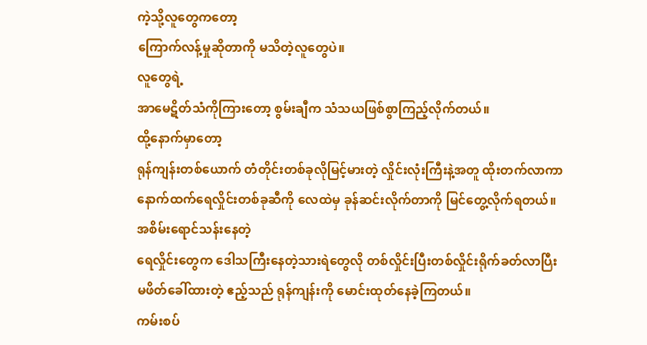ကဲ့သို့လူတွေကတော့
ကြောက်လန့်မှုဆိုတာကို မသိတဲ့လူတွေပဲ။
လူတွေရဲ့
အာမေဋိတ်သံကိုကြားတော့ စွမ်းချီက သံသယဖြစ်စွာကြည့်လိုက်တယ်။
ထို့နောက်မှာတော့
ရုန်ကျန်းတစ်ယောက် တံတိုင်းတစ်ခုလိုမြင့်မားတဲ့ လှိုင်းလုံးကြီးနဲ့အတူ ထိုးတက်လာကာ
နောက်ထက်ရေလှိုင်းတစ်ခုဆီကို လေထဲမှ ခုန်ဆင်းလိုက်တာကို မြင်တွေ့လိုက်ရတယ်။
အစိမ်းရောင်သန်းနေတဲ့
ရေလှိုင်းတွေက ဒေါသကြီးနေတဲ့သားရဲတွေလို တစ်လှိုင်းပြီးတစ်လှိုင်းရိုက်ခတ်လာပြီး
မဖိတ်ခေါ်ထားတဲ့ ဧည့်သည် ရုန်ကျန်းကို မောင်းထုတ်နေခဲ့ကြတယ်။
ကမ်းစပ်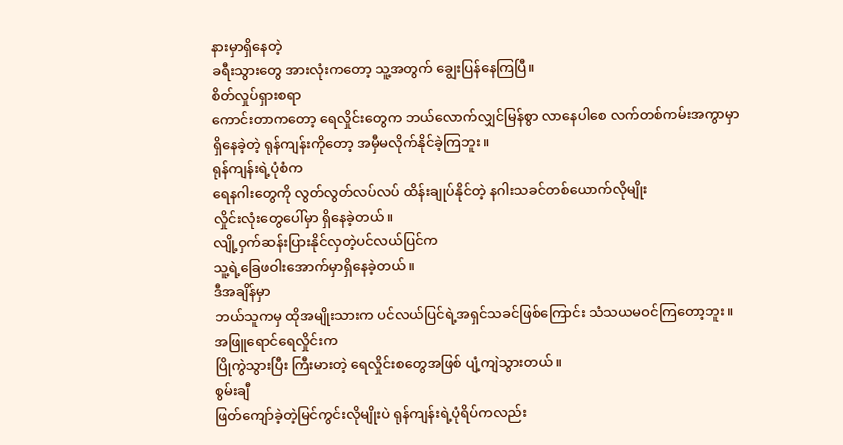နားမှာရှိနေတဲ့
ခရီးသွားတွေ အားလုံးကတော့ သူ့အတွက် ချွေးပြန်နေကြပြီ။
စိတ်လှုပ်ရှားစရာ
ကောင်းတာကတော့ ရေလှိုင်းတွေက ဘယ်လောက်လျှင်မြန်စွာ လာနေပါစေ လက်တစ်ကမ်းအကွာမှာ
ရှိနေခဲ့တဲ့ ရုန်ကျန်းကိုတော့ အမှီမလိုက်နိုင်ခဲ့ကြဘူး။
ရုန်ကျန်းရဲ့ပုံစံက
ရေနဂါးတွေကို လွတ်လွတ်လပ်လပ် ထိန်းချုပ်နိုင်တဲ့ နဂါးသခင်တစ်ယောက်လိုမျိုး
လှိုင်းလုံးတွေပေါ်မှာ ရှိနေခဲ့တယ်။
လျို့ဝှက်ဆန်းပြားနိုင်လှတဲ့ပင်လယ်ပြင်က
သူ့ရဲ့ခြေဖဝါးအောက်မှာရှိနေခဲ့တယ်။
ဒီအချိန်မှာ
ဘယ်သူကမှ ထိုအမျိုးသားက ပင်လယ်ပြင်ရဲ့အရှင်သခင်ဖြစ်ကြောင်း သံသယမဝင်ကြတော့ဘူး။
အဖြူရောင်ရေလှိုင်းက
ပြိုကွဲသွားပြီး ကြီးမားတဲ့ ရေလှိုင်းစတွေအဖြစ် ပျံ့ကျဲသွားတယ်။
စွမ်းချီ
ဖြတ်ကျော်ခဲ့တဲ့မြင်ကွင်းလိုမျိုးပဲ ရုန်ကျန်းရဲ့ပုံရိပ်ကလည်း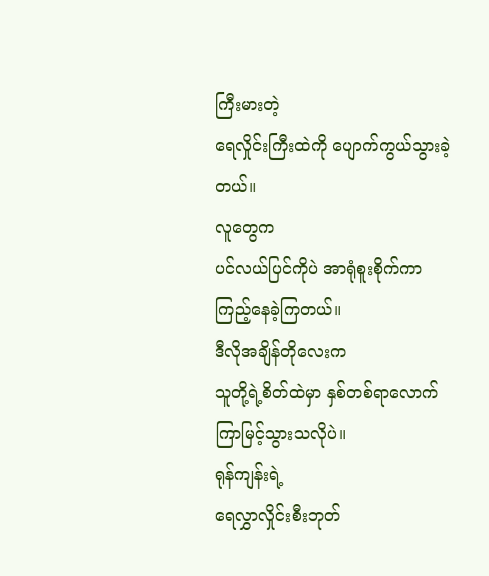ကြီးမားတဲ့
ရေလှိုင်းကြီးထဲကို ပျောက်ကွယ်သွားခဲ့တယ်။
လူတွေက
ပင်လယ်ပြင်ကိုပဲ အာရုံစူးစိုက်ကာ ကြည့်နေခဲ့ကြတယ်။
ဒီလိုအချိန်တိုလေးက
သူတို့ရဲ့စိတ်ထဲမှာ နှစ်တစ်ရာလောက်ကြာမြင့်သွားသလိုပဲ။
ရုန်ကျန်းရဲ့
ရေလွှာလှိုင်းစီးဘုတ်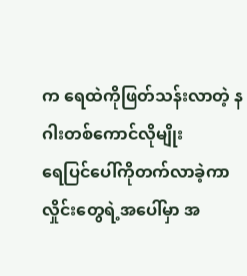က ရေထဲကိုဖြတ်သန်းလာတဲ့ နဂါးတစ်ကောင်လိုမျိုး
ရေပြင်ပေါ်ကိုတက်လာခဲ့ကာ လှိုင်းတွေရဲ့အပေါ်မှာ အ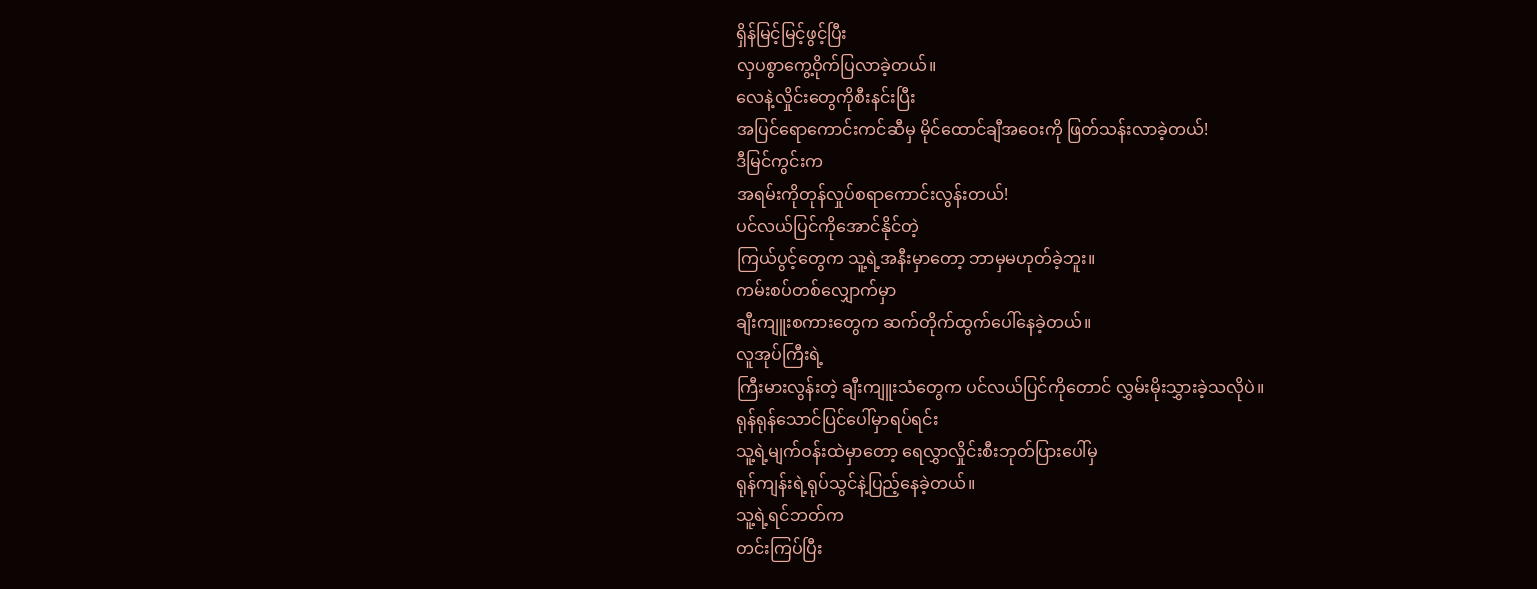ရှိန်မြင့်မြင့်ဖွင့်ပြီး
လှပစွာကွေ့ဝိုက်ပြလာခဲ့တယ်။
လေနဲ့လှိုင်းတွေကိုစီးနင်းပြီး
အပြင်ရောကောင်းကင်ဆီမှ မိုင်ထောင်ချီအဝေးကို ဖြတ်သန်းလာခဲ့တယ်!
ဒီမြင်ကွင်းက
အရမ်းကိုတုန်လှုပ်စရာကောင်းလွန်းတယ်!
ပင်လယ်ပြင်ကိုအောင်နိုင်တဲ့
ကြယ်ပွင့်တွေက သူ့ရဲ့အနီးမှာတော့ ဘာမှမဟုတ်ခဲ့ဘူး။
ကမ်းစပ်တစ်လျှောက်မှာ
ချီးကျူးစကားတွေက ဆက်တိုက်ထွက်ပေါ်နေခဲ့တယ်။
လူအုပ်ကြီးရဲ့
ကြီးမားလွန်းတဲ့ ချီးကျူးသံတွေက ပင်လယ်ပြင်ကိုတောင် လွှမ်းမိုးသွှားခဲ့သလိုပဲ။
ရုန်ရုန်သောင်ပြင်ပေါ်မှာရပ်ရင်း
သူ့ရဲ့မျက်ဝန်းထဲမှာတော့ ရေလွှာလှိုင်းစီးဘုတ်ပြားပေါ်မှ
ရုန်ကျန်းရဲ့ရုပ်သွင်နဲ့ပြည့်နေခဲ့တယ်။
သူ့ရဲ့ရင်ဘတ်က
တင်းကြပ်ပြီး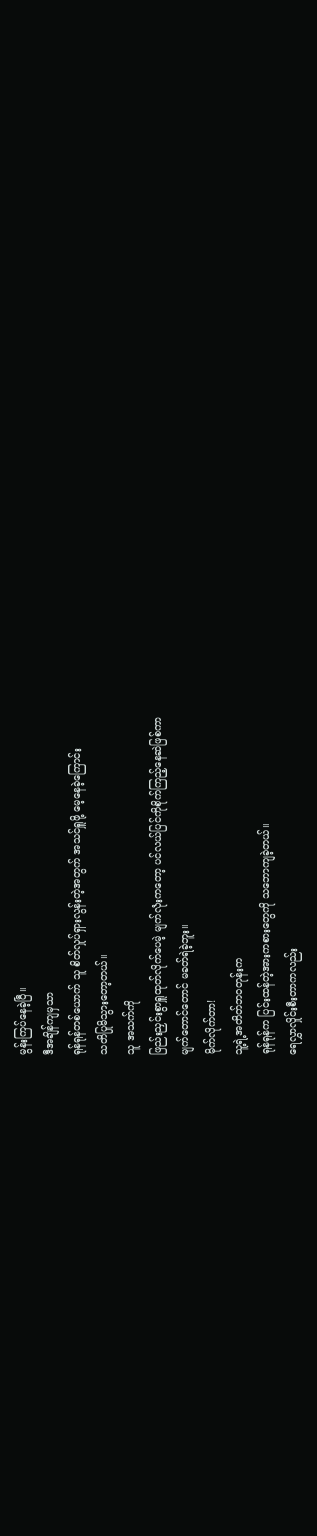မွန်းကြပ်နေခဲ့ပြီ။
ဒီအချိန်ကျမှသာ
ရုန်ရုန်တစ်ယောက် သူ စိတ်လှုပ်ရှားလွန်းတဲ့အတွက် အသင်ရှူဖို့ မေ့နေခဲ့ကြောင်း
သတိပြုမိသွားတော့တယ်။
သူ အသက်ကို
ဖြည်းညှင်းစွာရှူထုတ်လိုက်ပေမဲ့ မျက်လုံးကတော့ ပင်လယ်ပြင်ကိုစိုက်ကြည့်နေဆဲဖြစ်ကာ
မျက်တောင်တောင် မခတ်ရဲခဲ့ဘူး။
မိုက်လိုက်တာ!
သူ့ရဲ့အတိတ်ဘဝတုန်းက
ရုန်ရုန်က ပြင်းထန်တဲ့အားကစားတွေကို သဘောကျခဲ့တယ်။
ရေလွှာလှိုင်းစီးတာကလည်း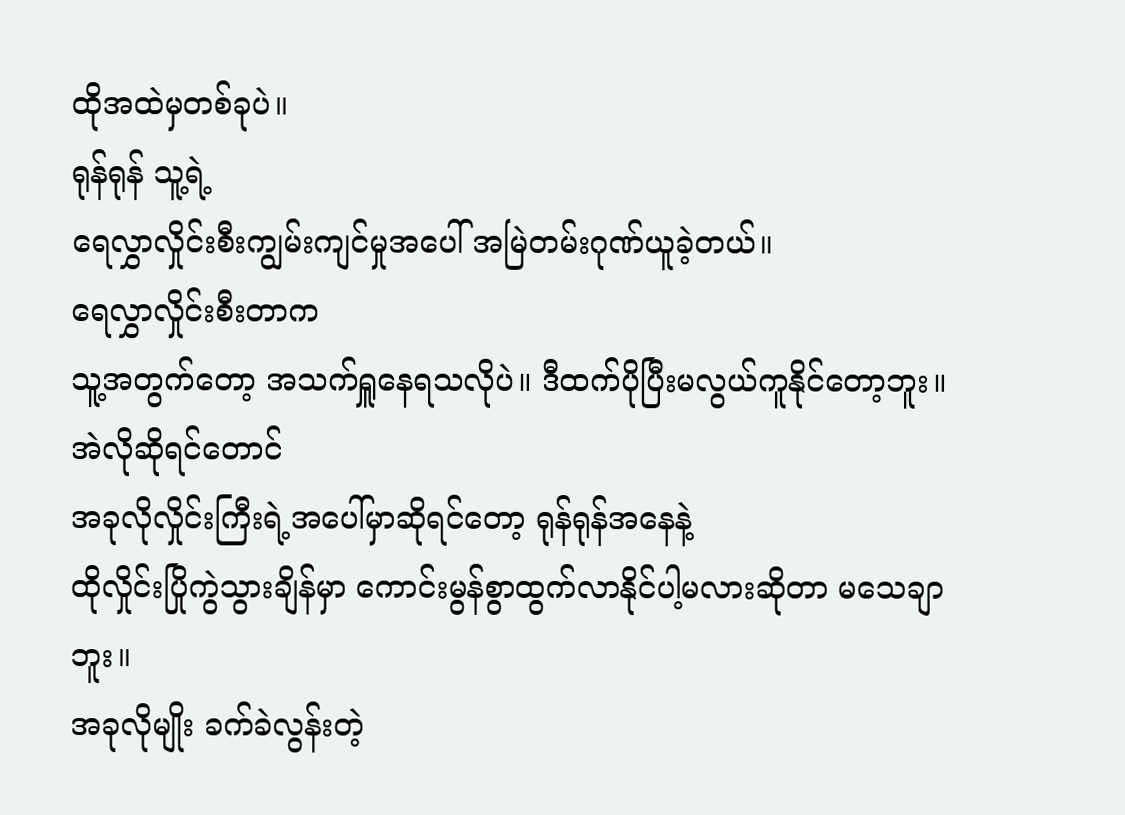ထိုအထဲမှတစ်ခုပဲ။
ရုန်ရုန် သူ့ရဲ့
ရေလွှာလှိုင်းစီးကျွမ်းကျင်မှုအပေါ် အမြဲတမ်းဂုဏ်ယူခဲ့တယ်။
ရေလွှာလှိုင်းစီးတာက
သူ့အတွက်တော့ အသက်ရှူနေရသလိုပဲ။ ဒီထက်ပိုပြီးမလွယ်ကူနိုင်တော့ဘူး။
အဲလိုဆိုရင်တောင်
အခုလိုလှိုင်းကြီးရဲ့အပေါ်မှာဆိုရင်တော့ ရုန်ရုန်အနေနဲ့
ထိုလှိုင်းပြိုကွဲသွားချိန်မှာ ကောင်းမွန်စွာထွက်လာနိုင်ပါ့မလားဆိုတာ မသေချာဘူး။
အခုလိုမျိုး ခက်ခဲလွန်းတဲ့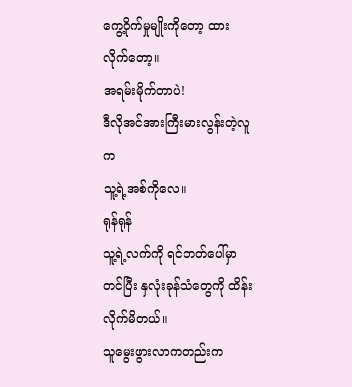ကွေ့ဝိုက်မှုမျိုးကိုတော့ ထားလိုက်တော့။
အရမ်းမိုက်တာပဲ!
ဒီလိုအင်အားကြီးမားလွန်းတဲ့လူက
သူ့ရဲ့အစ်ကိုလေ။
ရုန်ရုန်
သူ့ရဲ့လက်ကို ရင်ဘတ်ပေါ်မှာတင်ပြီး နှလုံးခုန်သံတွေကို ထိန်းလိုက်မိတယ်။
သူမွေးဖွားလာကတည်းက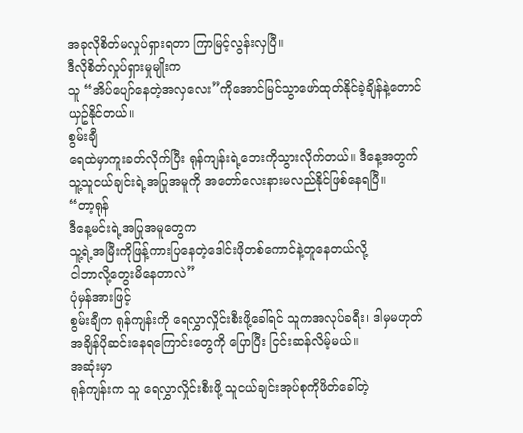အခုလိုစိတ်မလှုပ်ရှားရတာ ကြာမြင့်လွန်းလှပြီ။
ဒီလိုစိတ်လှုပ်ရှားမှုမျိုးက
သူ “အိပ်ပျော်နေတဲ့အလှလေး”ကိုအောင်မြင်သွာဖော်ထုတ်နိုင်ခဲ့ချိန်နဲ့တောင်
ယှဥ်နိုင်တယ်။
စွမ်းချီ
ရေထဲမှာကူးခတ်လိုက်ပြီး ရုန်ကျန်းရဲ့ဘေးကိုသွားလိုက်တယ်။ ဒီနေ့အတွက်
သူ့သူငယ်ချင်းရဲ့အပြုအမူကို အတော်လေးနားမလည်နိုင်ဖြစ်နေရပြီ။
“တာ့ရုန်
ဒီနေ့မင်းရဲ့အပြုအမူတွေက
သူ့ရဲ့အမြီးကိုဖြန့်ကားပြနေတဲ့ဒေါင်းဖိုတစ်ကောင်နဲ့တူနေတယ်လို့
ငါဘာလို့တွေးမိနေတာလဲ”
ပုံမှန်အားဖြင့်
စွမ်းချီက ရုန်ကျန်းကို ရေလွှာလှိုင်းစီးဖို့ခေါ်ရင် သူကအလုပ်ခရီး၊ ဒါမှမဟုတ်
အချိန်ပိုဆင်းနေရကြောင်းတွေကို ပြောပြီး ငြင်းဆန်လိမ့်မယ်။
အဆုံးမှာ
ရုန်ကျန်းက သူ ရေလွှာလှိုင်းစီးဖို့ သူငယ်ချင်းအုပ်စုကိုဖိတ်ခေါ်တဲ့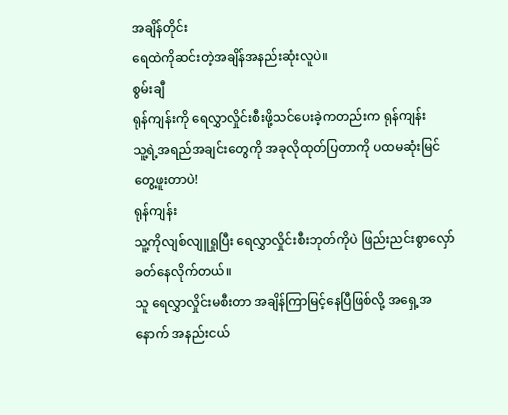အချိန်တိုင်း
ရေထဲကိုဆင်းတဲ့အချိန်အနည်းဆုံးလူပဲ။
စွမ်းချီ
ရုန်ကျန်းကို ရေလွှာလှိုင်းစီးဖို့သင်ပေးခဲ့ကတည်းက ရုန်ကျန်း
သူ့ရဲ့အရည်အချင်းတွေကို အခုလိုထုတ်ပြတာကို ပထမဆုံးမြင်တွေ့ဖူးတာပဲ!
ရုန်ကျန်း
သူ့ကိုလျစ်လျူရှုပြီး ရေလွှာလှိုင်းစီးဘုတ်ကိုပဲ ဖြည်းညင်းစွာလှော်ခတ်နေလိုက်တယ်။
သူ ရေလွှာလှိုင်းမစီးတာ အချိန်ကြာမြင့်နေပြီဖြစ်လို့ အရှေ့အနောက် အနည်းငယ်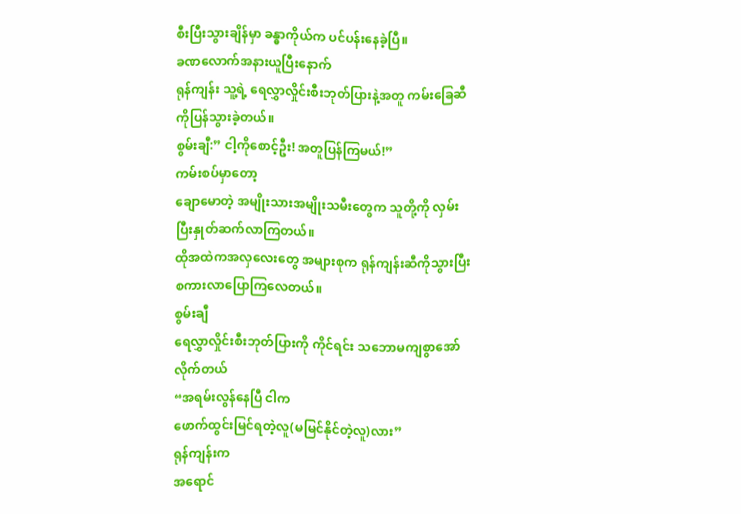စီးပြီးသွားချိန်မှာ ခန္ဓာကိုယ်က ပင်ပန်းနေခဲ့ပြီ။
ခဏလောက်အနားယူပြီးနောက်
ရုန်ကျန်း သူ့ရဲ့ ရေလွှာလှိုင်းစီးဘုတ်ပြားနဲ့အတူ ကမ်းခြေဆီကိုပြန်သွားခဲ့တယ်။
စွမ်းချီ:” ငါ့ကိုစောင့်ဦး! အတူပြန်ကြမယ်!”
ကမ်းစပ်မှာတော့
ချောမောတဲ့ အမျိုးသားအမျိုးသမီးတွေက သူတို့ကို လှမ်းပြီးနှုတ်ဆက်လာကြတယ်။
ထိုအထဲကအလှလေးတွေ အများစုက ရုန်ကျန်းဆီကိုသွားပြီး စကားလာပြောကြလေတယ်။
စွမ်းချီ
ရေလွှာလှိုင်းစီးဘုတ်ပြားကို ကိုင်ရင်း သဘောမကျစွာအော်လိုက်တယ်
“အရမ်းလွန်နေပြီ ငါက
ဖောက်ထွင်းမြင်ရတဲ့လူ(မမြင်နိုင်တဲ့လူ)လား”
ရုန်ကျန်းက
အရောင်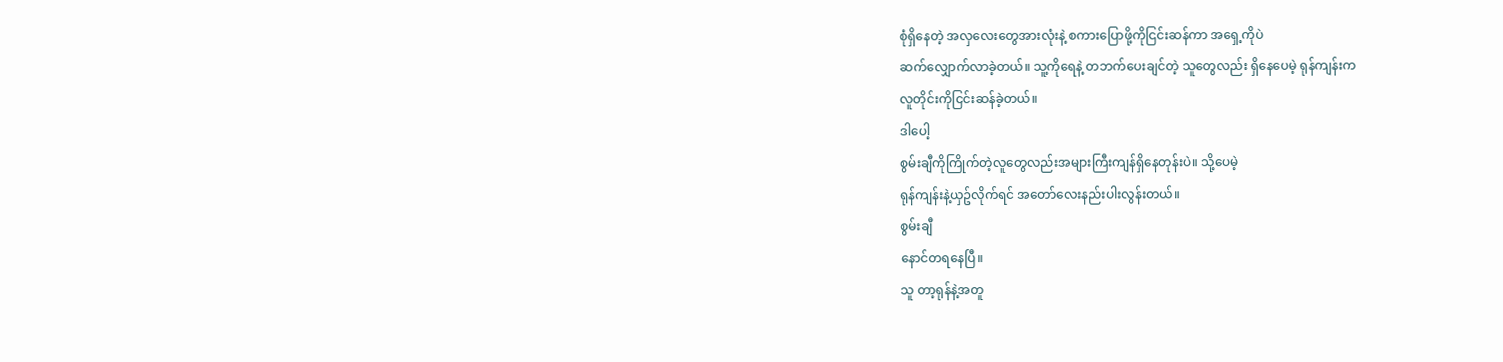စုံရှိနေတဲ့ အလှလေးတွေအားလုံးနဲ့ စကားပြောဖို့ကိုငြင်းဆန်ကာ အရှေ့ကိုပဲ
ဆက်လျှောက်လာခဲ့တယ်။ သူ့ကိုရေနဲ့ တဘက်ပေးချင်တဲ့ သူတွေလည်း ရှိနေပေမဲ့ ရုန်ကျန်းက
လူတိုင်းကိုငြင်းဆန်ခဲ့တယ်။
ဒါပေါ့
စွမ်းချီကိုကြိုက်တဲ့လူတွေလည်းအများကြီးကျန်ရှိနေတုန်းပဲ။ သို့ပေမဲ့
ရုန်ကျန်းနဲ့ယှဥ်လိုက်ရင် အတော်လေးနည်းပါးလွန်းတယ်။
စွမ်းချီ
နောင်တရနေပြီ။
သူ တာ့ရုန်နဲ့အတူ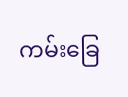ကမ်းခြေ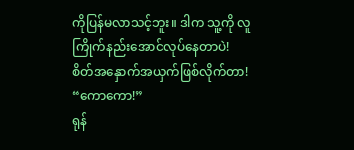ကိုပြန်မလာသင့်ဘူး။ ဒါက သူ့ကို လူကြိုက်နည်းအောင်လုပ်နေတာပဲ!
စိတ်အနှောက်အယှက်ဖြစ်လိုက်တာ!
“ကောကော!”
ရုန်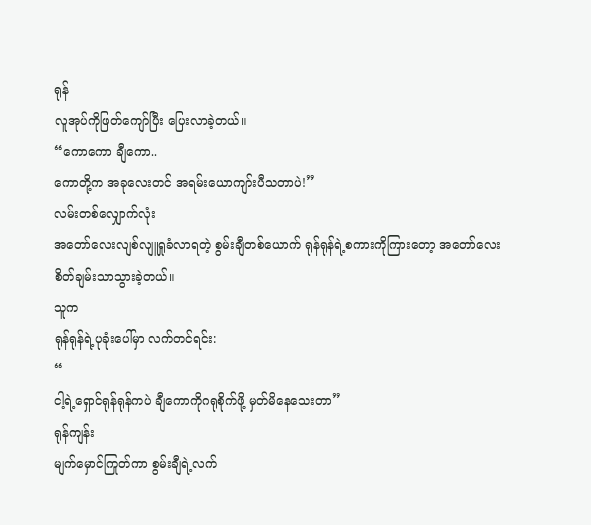ရုန်
လူအုပ်ကိုဖြတ်ကျော်ပြီး ပြေးလာခဲ့တယ်။
“ကောကော ချီကော..
ကောတို့က အခုလေးတင် အရမ်းယောကျာ်းပီသတာပဲ!”
လမ်းတစ်လျှောက်လုံး
အတော်လေးလျစ်လျူရှုခံလာရတဲ့ စွမ်းချီတစ်ယောက် ရုန်ရုန်ရဲ့စကားကိုကြားတော့ အတော်လေး
စိတ်ချမ်းသာသွားခဲ့တယ်။
သူက
ရုန်ရုန်ရဲ့ပုခုံးပေါ်မှာ လက်တင်ရင်း:
“
ငါ့ရဲ့ရှောင်ရုန်ရုန်ကပဲ ချီကောကိုဂရုစိုက်ဖို့ မှတ်မိနေသေးတာ”
ရုန်ကျန်း
မျက်မှောင်ကြုတ်ကာ စွမ်းချီရဲ့လက်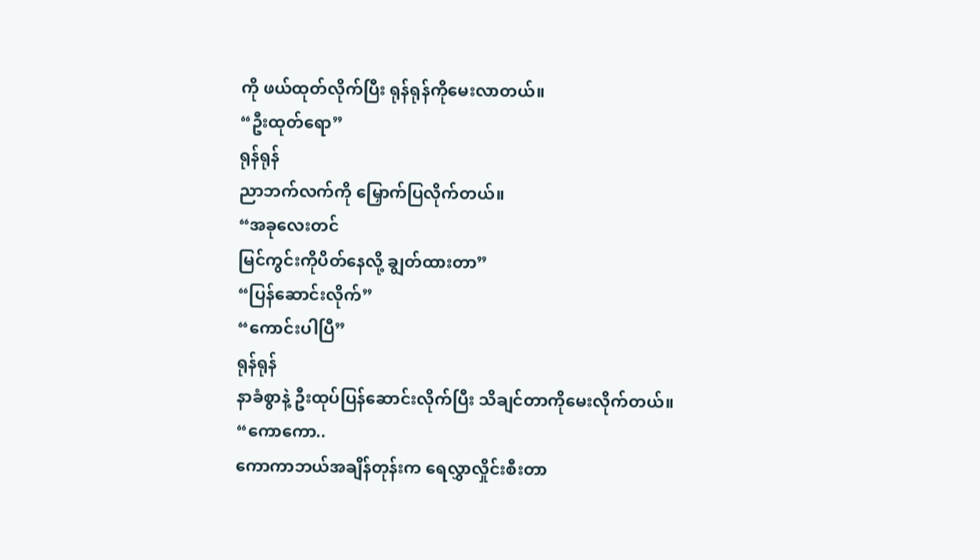ကို ဖယ်ထုတ်လိုက်ပြီး ရုန်ရုန်ကိုမေးလာတယ်။
“ဦးထုတ်ရော”
ရုန်ရုန်
ညာဘက်လက်ကို မြှောက်ပြလိုက်တယ်။
“အခုလေးတင်
မြင်ကွင်းကိုပိတ်နေလို့ ချွတ်ထားတာ”
“ပြန်ဆောင်းလိုက်”
“ကောင်းပါပြီ”
ရုန်ရုန်
နာခံစွာနဲ့ ဦးထုပ်ပြန်ဆောင်းလိုက်ပြီး သိချင်တာကိုမေးလိုက်တယ်။
“ကောကော..
ကောကာဘယ်အချိန်တုန်းက ရေလွှာလှိုင်းစီးတာ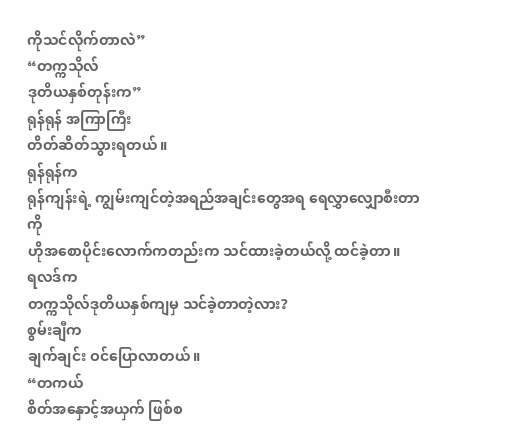ကိုသင်လိုက်တာလဲ”
“တက္ကသိုလ်
ဒုတိယနှစ်တုန်းက”
ရုန်ရုန် အကြာကြီး
တိတ်ဆိတ်သွားရတယ်။
ရုန်ရုန်က
ရုန်ကျန်းရဲ့ ကျွမ်းကျင်တဲ့အရည်အချင်းတွေအရ ရေလွှာလျှောစီးတာကို
ဟိုအစောပိုင်းလောက်ကတည်းက သင်ထားခဲ့တယ်လို့ ထင်ခဲ့တာ။
ရလဒ်က
တက္ကသိုလ်ဒုတိယနှစ်ကျမှ သင်ခဲ့တာတဲ့လား?
စွမ်းချီက
ချက်ချင်း ဝင်ပြောလာတယ်။
“တကယ်
စိတ်အနှောင့်အယှက် ဖြစ်စ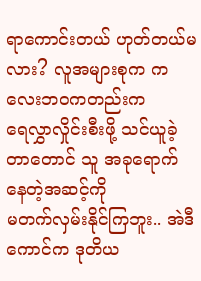ရာကောင်းတယ် ဟုတ်တယ်မလား? လူအများစုက ကလေးဘဝကတည်းက
ရေလွှာလှိုင်းစီးဖို့ သင်ယူခဲ့တာတောင် သူ အခုရောက်နေတဲ့အဆင့်ကို
မတက်လှမ်းနိုင်ကြဘူး.. အဲဒီကောင်က ဒုတိယ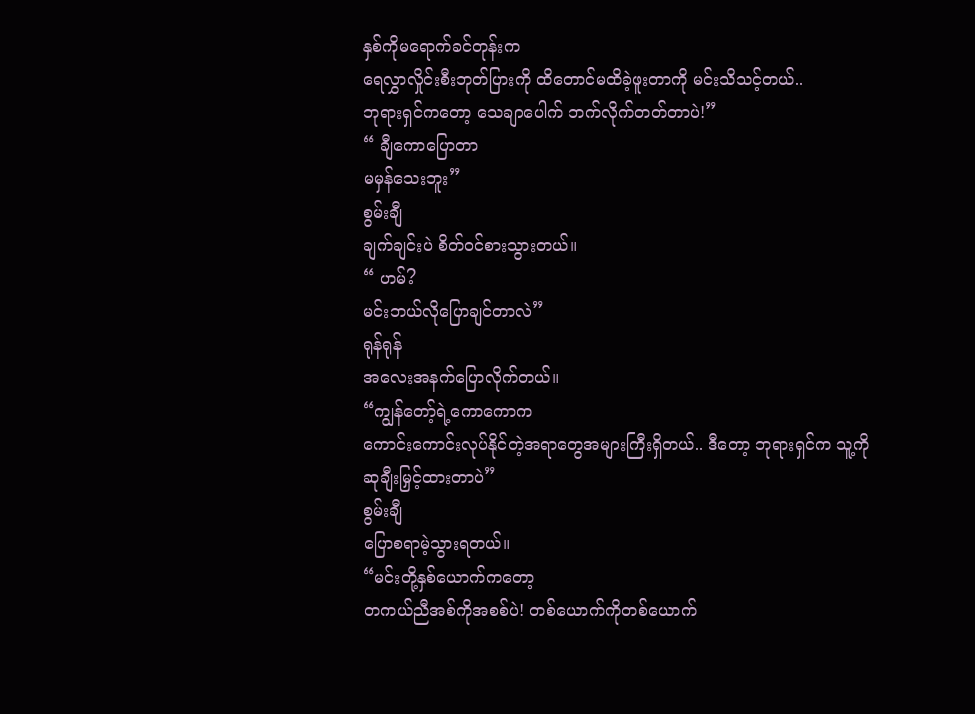နှစ်ကိုမရောက်ခင်တုန်းက
ရေလွှာလှိုင်းစီးဘုတ်ပြားကို ထိတောင်မထိခဲ့ဖူးတာကို မင်းသိသင့်တယ်..
ဘုရားရှင်ကတော့ သေချာပေါက် ဘက်လိုက်တတ်တာပဲ!”
“ ချီကောပြောတာ
မမှန်သေးဘူး”
စွမ်းချီ
ချက်ချင်းပဲ စိတ်ဝင်စားသွားတယ်။
“ ဟမ်?
မင်းဘယ်လိုပြောချင်တာလဲ”
ရုန်ရုန်
အလေးအနက်ပြောလိုက်တယ်။
“ကျွန်တော့်ရဲ့ကောကောက
ကောင်းကောင်းလုပ်နိုင်တဲ့အရာတွေအများကြီးရှိတယ်.. ဒီတော့ ဘုရားရှင်က သူ့ကို
ဆုချီးမြှင့်ထားတာပဲ”
စွမ်းချီ
ပြောစရာမဲ့သွားရတယ်။
“မင်းတို့နှစ်ယောက်ကတော့
တကယ်ညီအစ်ကိုအစစ်ပဲ! တစ်ယောက်ကိုတစ်ယောက်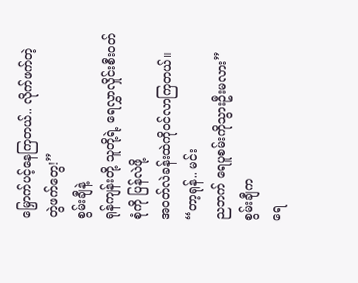မြှောက်ပင့်နေကြတယ်.. လိုက်ဖက်တဲ့
တွဲဖက်တွေ!”
စွမ်းချီနဲ့
ရုန်ကျန်းတို့ သူတို့ရဲ့ ရေလွှာလှိုင်းစီးဝတ်စုံကို ပြန်လဲဖို့
အဝတ်လဲခန်းထဲကိုဝင်လာကြတယ်။
“တာ့ရုန်.. မင်း
ညဘက် ရေပူစမ်းကိုသွားဦးမလား”
စွမ်းချီက
ရေ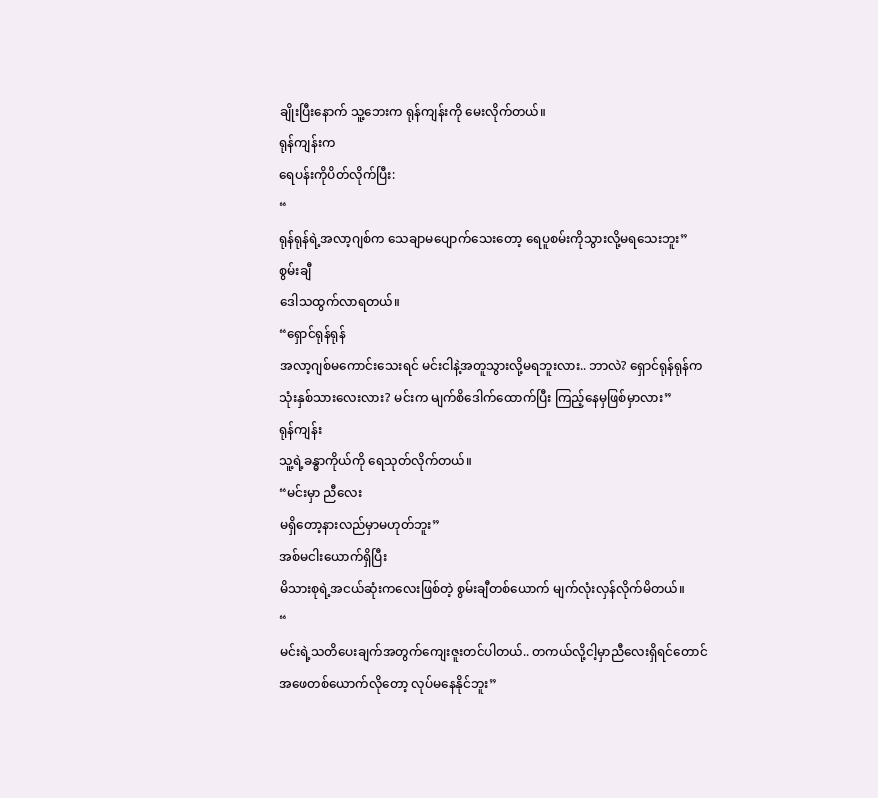ချိုးပြီးနောက် သူ့ဘေးက ရုန်ကျန်းကို မေးလိုက်တယ်။
ရုန်ကျန်းက
ရေပန်းကိုပိတ်လိုက်ပြီး:
“
ရုန်ရုန်ရဲ့အလာ့ဂျစ်က သေချာမပျောက်သေးတော့ ရေပူစမ်းကိုသွားလို့မရသေးဘူး”
စွမ်းချီ
ဒေါသထွက်လာရတယ်။
“ရှောင်ရုန်ရုန်
အလာ့ဂျစ်မကောင်းသေးရင် မင်းငါနဲ့အတူသွားလို့မရဘူးလား.. ဘာလဲ? ရှောင်ရုန်ရုန်က
သုံးနှစ်သားလေးလား? မင်းက မျက်စိဒေါက်ထောက်ပြီး ကြည့်နေမှဖြစ်မှာလား”
ရုန်ကျန်း
သူ့ရဲ့ခန္ဓာကိုယ်ကို ရေသုတ်လိုက်တယ်။
“မင်းမှာ ညီလေး
မရှိတော့နားလည်မှာမဟုတ်ဘူး”
အစ်မငါးယောက်ရှိပြီး
မိသားစုရဲ့အငယ်ဆုံးကလေးဖြစ်တဲ့ စွမ်းချီတစ်ယောက် မျက်လုံးလှန်လိုက်မိတယ်။
“
မင်းရဲ့သတိပေးချက်အတွက်ကျေးဇူးတင်ပါတယ်.. တကယ်လို့ငါ့မှာညီလေးရှိရင်တောင်
အဖေတစ်ယောက်လိုတော့ လုပ်မနေနိုင်ဘူး”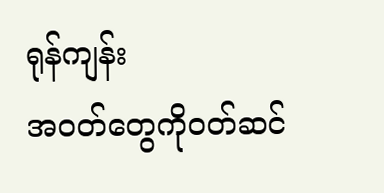ရုန်ကျန်း
အဝတ်တွေကိုဝတ်ဆင်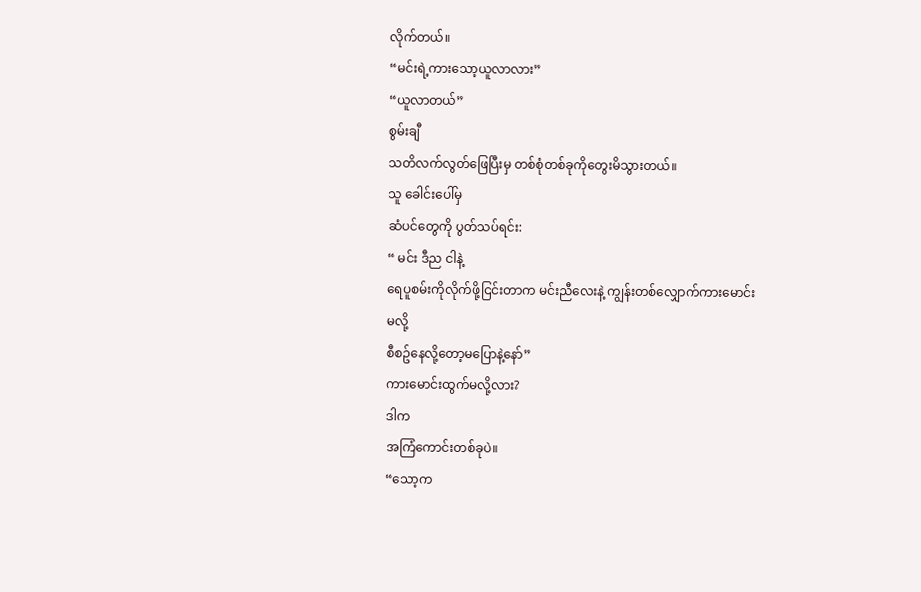လိုက်တယ်။
“မင်းရဲ့ကားသော့ယူလာလား”
“ယူလာတယ်”
စွမ်းချီ
သတိလက်လွတ်ဖြေပြီးမှ တစ်စုံတစ်ခုကိုတွေးမိသွားတယ်။
သူ ခေါင်းပေါ်မှ
ဆံပင်တွေကို ပွတ်သပ်ရင်း:
“ မင်း ဒီည ငါနဲ့
ရေပူစမ်းကိုလိုက်ဖို့ငြင်းတာက မင်းညီလေးနဲ့ ကျွန်းတစ်လျှောက်ကားမောင်းမလို့
စီစဥ်နေလို့တော့မပြောနဲ့နော်”
ကားမောင်းထွက်မလို့လား?
ဒါက
အကြံကောင်းတစ်ခုပဲ။
“သော့က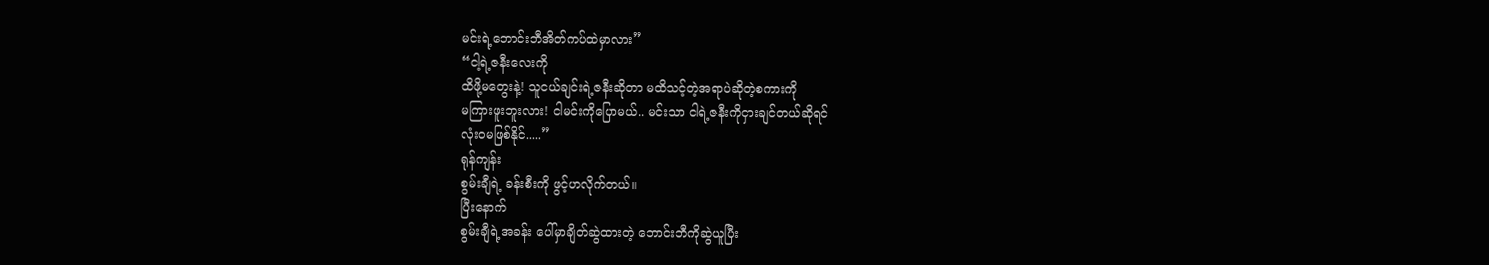မင်းရဲ့ဘောင်းဘီအိတ်ကပ်ထဲမှာလား”
“ငါ့ရဲ့ဇနီးလေးကို
ထိဖို့မတွေးနဲ့! သူငယ်ချင်းရဲ့ဇနီးဆိုတာ မထိသင့်တဲ့အရာပဲဆိုတဲ့စကားကို
မကြားဖူးဘူးလား! ငါမင်းကိုပြောမယ်.. မင်းသာ ငါရဲ့ဇနီးကိုငှားချင်တယ်ဆိုရင်
လုံးဝမဖြစ်နိုင်.....”
ရုန်ကျန်း
စွမ်းချီရဲ့ ခန်းစီးကို ဖွင့်ဟလိုက်တယ်။
ပြီးနောက်
စွမ်းချီရဲ့အခန်း ပေါ်မှာချိတ်ဆွဲထားတဲ့ ဘောင်းဘီကိုဆွဲယူပြီး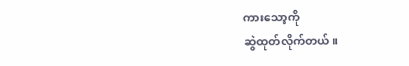ကားသော့ကို
ဆွဲထုတ်လိုက်တယ်။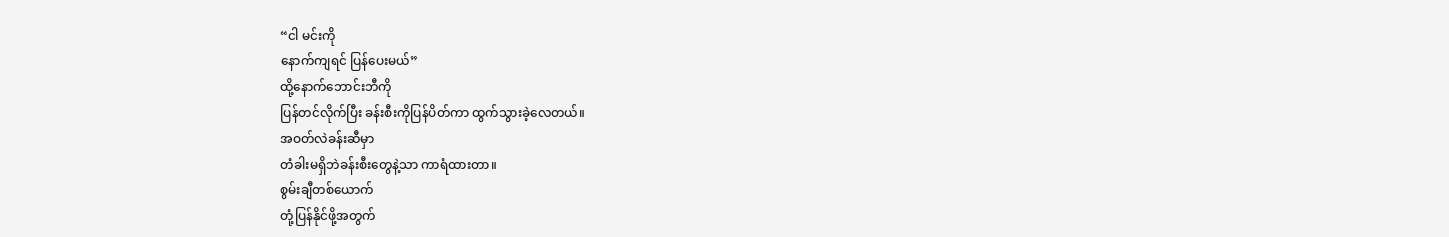“ငါ မင်းကို
နောက်ကျရင် ပြန်ပေးမယ်”
ထို့နောက်ဘောင်းဘီကို
ပြန်တင်လိုက်ပြီး ခန်းစီးကိုပြန်ပိတ်ကာ ထွက်သွားခဲ့လေတယ်။
အဝတ်လဲခန်းဆီမှာ
တံခါးမရှိဘဲခန်းစီးတွေနဲ့သာ ကာရံထားတာ။
စွမ်းချီတစ်ယောက်
တုံ့ပြန်နိုင်ဖို့အတွက်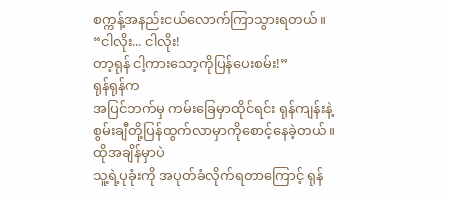စက္ကန့်အနည်းငယ်လောက်ကြာသွားရတယ်။
“ငါလိုး... ငါလိုး!
တာ့ရုန် ငါ့ကားသော့ကိုပြန်ပေးစမ်း!”
ရုန်ရုန်က
အပြင်ဘက်မှ ကမ်းခြေမှာထိုင်ရင်း ရုန်ကျန်းနဲ့
စွမ်းချီတို့ပြန်ထွက်လာမှာကိုစောင့်နေခဲ့တယ်။
ထိုအချိန်မှာပဲ
သူ့ရဲ့ပုခုံးကို အပုတ်ခံလိုက်ရတာကြောင့် ရုန်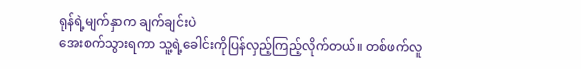ရုန်ရဲ့မျက်နှာက ချက်ချင်းပဲ
အေးစက်သွားရကာ သူ့ရဲ့ခေါင်းကိုပြန်လှည့်ကြည့်လိုက်တယ်။ တစ်ဖက်လူ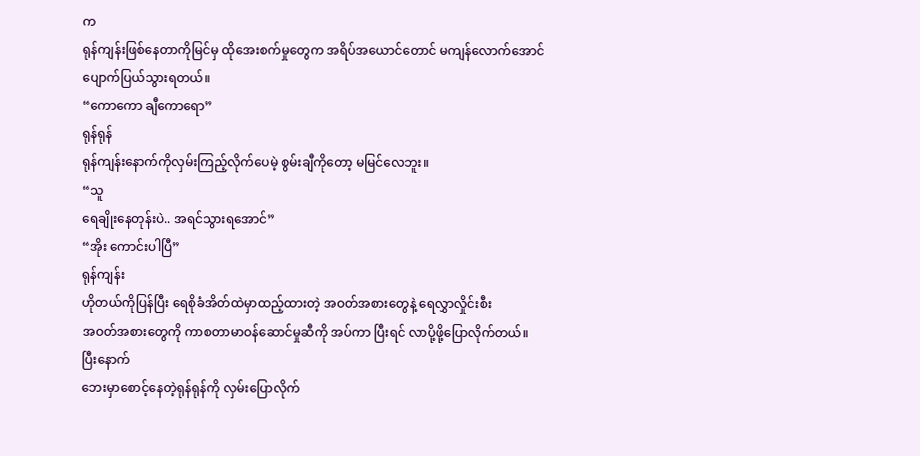က
ရုန်ကျန်းဖြစ်နေတာကိုမြင်မှ ထိုအေးစက်မှုတွေက အရိပ်အယောင်တောင် မကျန်လောက်အောင်
ပျောက်ပြယ်သွားရတယ်။
“ကောကော ချီကောရော”
ရုန်ရုန်
ရုန်ကျန်းနောက်ကိုလှမ်းကြည့်လိုက်ပေမဲ့ စွမ်းချီကိုတော့ မမြင်လေဘူး။
“သူ
ရေချိုးနေတုန်းပဲ.. အရင်သွားရအောင်”
“အိုး ကောင်းပါပြီ”
ရုန်ကျန်း
ဟိုတယ်ကိုပြန်ပြီး ရေစိုခံအိတ်ထဲမှာထည့်ထားတဲ့ အဝတ်အစားတွေနဲ့ ရေလွှာလှိုင်းစီး
အဝတ်အစားတွေကို ကာစတာမာဝန်ဆောင်မှုဆီကို အပ်ကာ ပြီးရင် လာပို့ဖို့ပြောလိုက်တယ်။
ပြီးနောက်
ဘေးမှာစောင့်နေတဲ့ရုန်ရုန်ကို လှမ်းပြောလိုက်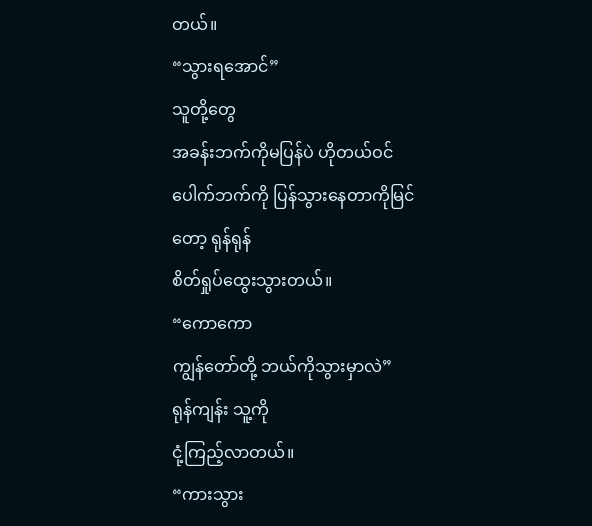တယ်။
“သွားရအောင်”
သူတို့တွေ
အခန်းဘက်ကိုမပြန်ပဲ ဟိုတယ်ဝင်ပေါက်ဘက်ကို ပြန်သွားနေတာကိုမြင်တော့ ရုန်ရုန်
စိတ်ရှုပ်ထွေးသွားတယ်။
“ကောကော
ကျွန်တော်တို့ ဘယ်ကိုသွားမှာလဲ”
ရုန်ကျန်း သူ့ကို
ငုံ့ကြည့်လာတယ်။
“ကားသွား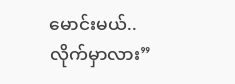မောင်းမယ်..
လိုက်မှာလား”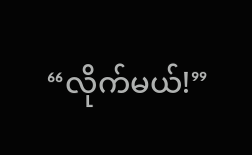“လိုက်မယ်!”